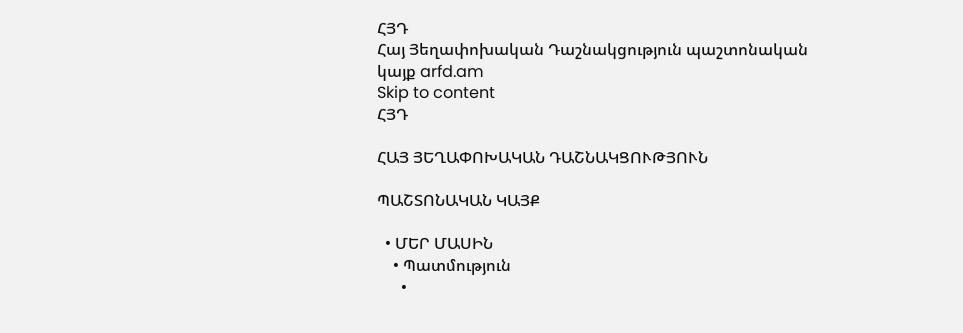ՀՅԴ
Հայ Յեղափոխական Դաշնակցություն պաշտոնական կայք arfd.am
Skip to content
ՀՅԴ

ՀԱՅ ՅԵՂԱՓՈԽԱԿԱՆ ԴԱՇՆԱԿՑՈՒԹՅՈՒՆ

ՊԱՇՏՈՆԱԿԱՆ ԿԱՅՔ

  • ՄԵՐ ՄԱՍԻՆ
    • Պատմություն
      •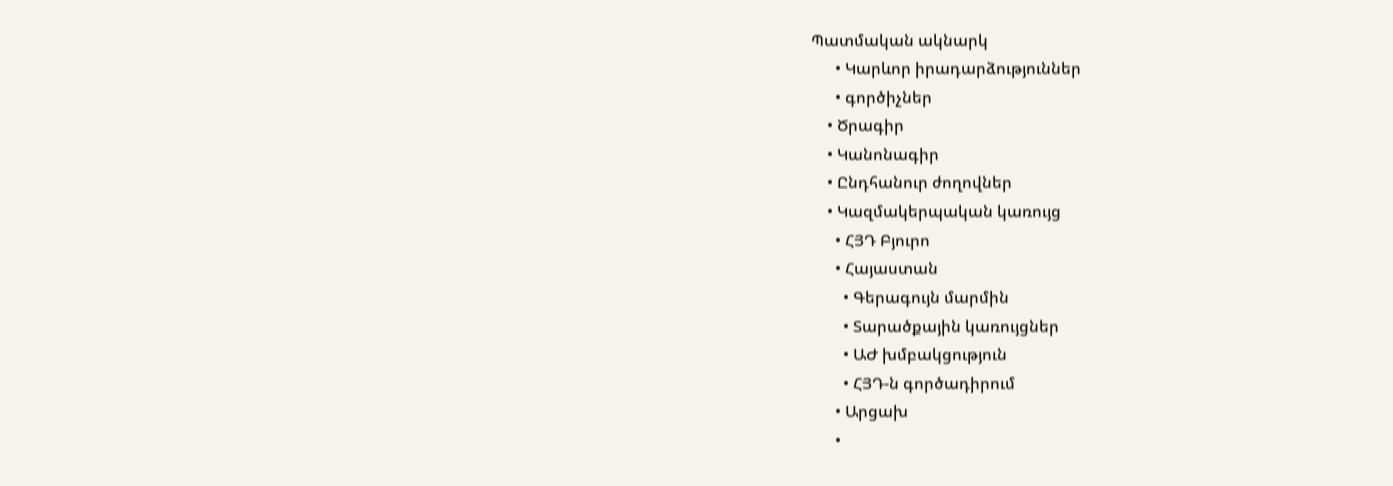Պատմական ակնարկ
      • Կարևոր իրադարձություններ
      • գործիչներ
    • Ծրագիր
    • Կանոնագիր
    • Ընդհանուր ժողովներ
    • Կազմակերպական կառույց
      • ՀՅԴ Բյուրո
      • Հայաստան
        • Գերագույն մարմին
        • Տարածքային կառույցներ
        • ԱԺ խմբակցություն
        • ՀՅԴ-ն գործադիրում
      • Արցախ
      •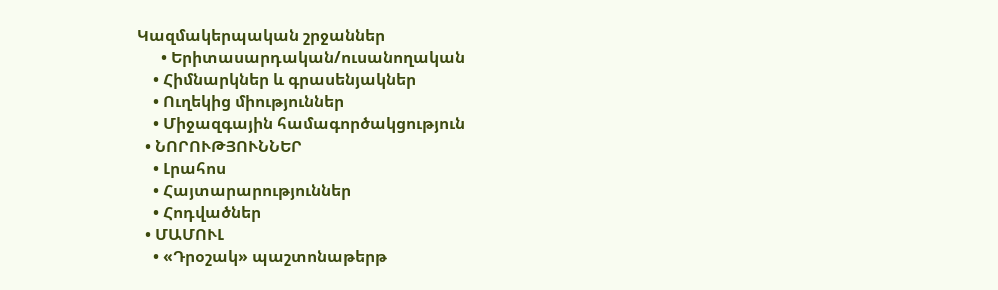Կազմակերպական շրջաններ
      • Երիտասարդական/ուսանողական
    • Հիմնարկներ և գրասենյակներ
    • Ուղեկից միություններ
    • Միջազգային համագործակցություն
  • ՆՈՐՈՒԹՅՈՒՆՆԵՐ
    • Լրահոս
    • Հայտարարություններ
    • Հոդվածներ
  • ՄԱՄՈՒԼ
    • «Դրօշակ» պաշտոնաթերթ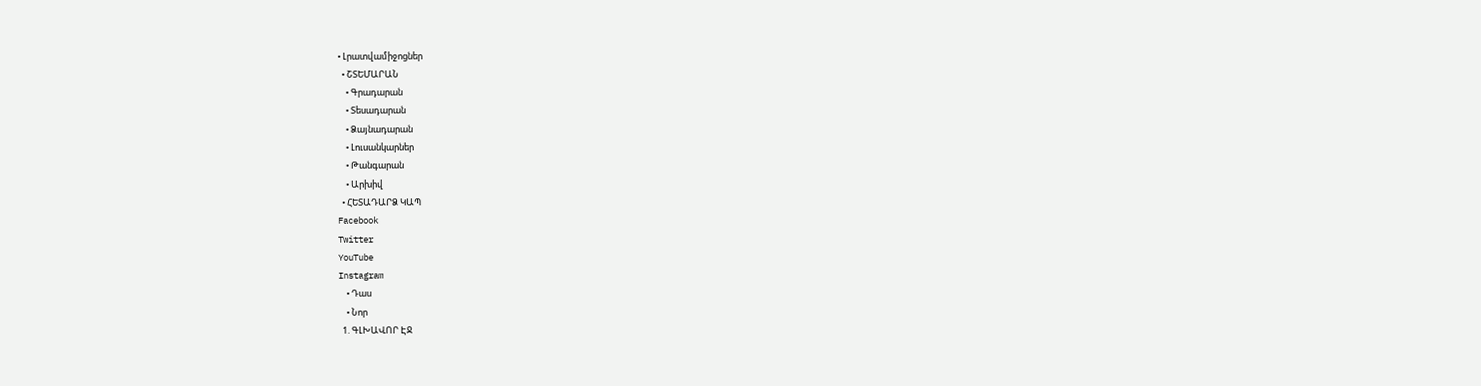• Լրատվամիջոցներ
  • ՇՏԵՄԱՐԱՆ
    • Գրադարան
    • Տեսադարան
    • Ձայնադարան
    • Լուսանկարներ
    • Թանգարան
    • Արխիվ
  • ՀԵՏԱԴԱՐՁ ԿԱՊ
Facebook
Twitter
YouTube
Instagram
    • Դաս
    • Նոր
  1. ԳԼԽԱՎՈՐ ԷՋ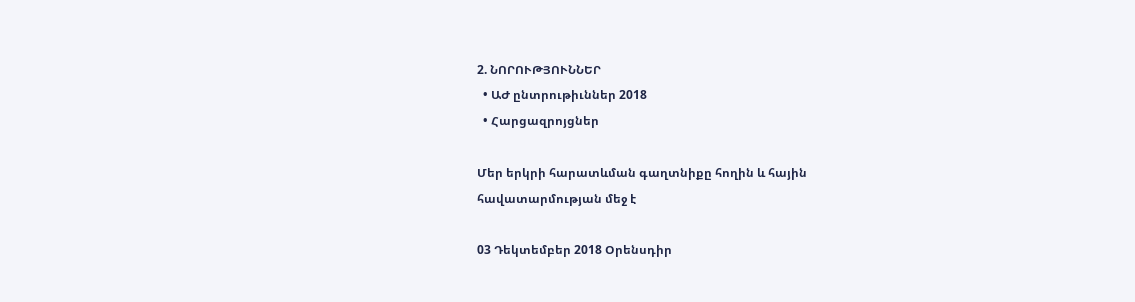2. ՆՈՐՈՒԹՅՈՒՆՆԵՐ
  • ԱԺ ընտրութիւններ 2018
  • Հարցազրոյցներ

Մեր երկրի հարատևման գաղտնիքը հողին և հային հավատարմության մեջ է

03 Դեկտեմբեր 2018 Օրենսդիր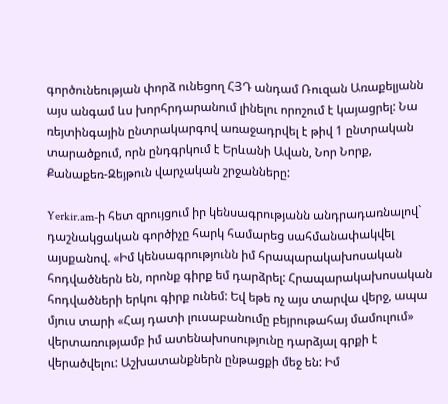գործունեության փորձ ունեցող ՀՅԴ անդամ Ռուզան Առաքելյանն այս անգամ ևս խորհրդարանում լինելու որոշում է կայացրել: Նա ռեյտինգային ընտրակարգով առաջադրվել է թիվ 1 ընտրական տարածքում, որն ընդգրկում է Երևանի Ավան, Նոր Նորք, Քանաքեռ-Զեյթուն վարչական շրջանները:

Yerkir.am-ի հետ զրույցում իր կենսագրությանն անդրադառնալով` դաշնակցական գործիչը հարկ համարեց սահմանափակվել այսքանով. «Իմ կենսագրությունն իմ հրապարակախոսական հոդվածներն են, որոնք գիրք եմ դարձրել: Հրապարակախոսական հոդվածների երկու գիրք ունեմ: Եվ եթե ոչ այս տարվա վերջ, ապա մյուս տարի «Հայ դատի լուսաբանումը բեյրութահայ մամուլում» վերտառությամբ իմ ատենախոսությունը դարձյալ գրքի է վերածվելու: Աշխատանքներն ընթացքի մեջ են: Իմ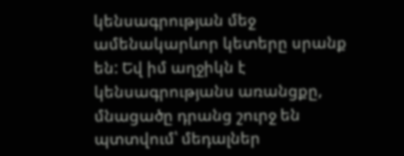կենսագրության մեջ ամենակարևոր կետերը սրանք են: Եվ իմ աղջիկն է կենսագրությանս առանցքը, մնացածը դրանց շուրջ են պտտվում՝ մեդալներ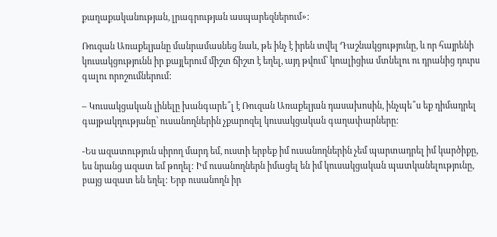քաղաքականության, լրագրության ասպարեզներում»:

Ռուզան Առաքելյանը մանրամասնեց նաև, թե ինչ է իրեն տվել Դաշնակցությունը, և որ հայրենի կուսակցությունն իր քայլերում միշտ ճիշտ է եղել, այդ թվում՝ կոալիցիա մտնելու ու դրանից դուրս գալու որոշումներում:

– Կուսակցական լինելը խանգարե՞լ է Ռուզան Առաքելյան դասախոսին, ինչպե՞ս եք դիմադրել գայթակղությանը՝ ուսանողներին չքարոզել կուսակցական գաղափարները:

-Ես ազատություն սիրող մարդ եմ, ուստի երբեք իմ ուսանողներին չեմ պարտադրել իմ կարծիքը, ես նրանց ազատ եմ թողել: Իմ ուսանողներն իմացել են իմ կուսակցական պատկանելությունը, բայց ազատ են եղել: Երբ ուսանողն իր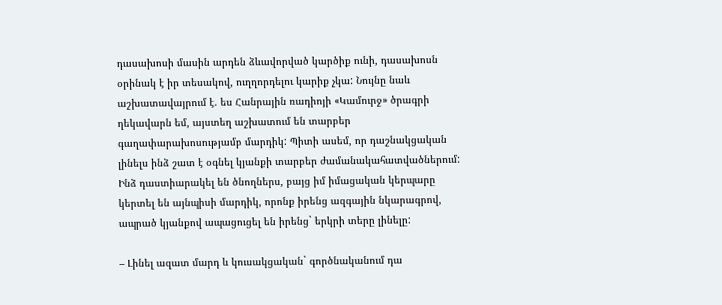դասախոսի մասին արդեն ձևավորված կարծիք ունի, դասախոսն օրինակ է իր տեսակով, ուղղորդելու կարիք չկա: Նույնը նաև աշխատավայրում է. ես Հանրային ռադիոյի «Կամուրջ» ծրագրի ղեկավարն եմ, այստեղ աշխատում են տարբեր գաղափարախոսությամբ մարդիկ: Պիտի ասեմ, որ դաշնակցական լինելս ինձ շատ է օգնել կյանքի տարբեր ժամանակահատվածներում: Ինձ դաստիարակել են ծնողներս, բայց իմ իմացական կերպարը կերտել են այնպիսի մարդիկ, որոնք իրենց ազգային նկարագրով, ապրած կյանքով ապացուցել են իրենց` երկրի տերը լինելը:

– Լինել ազատ մարդ և կուսակցական` գործնականում դա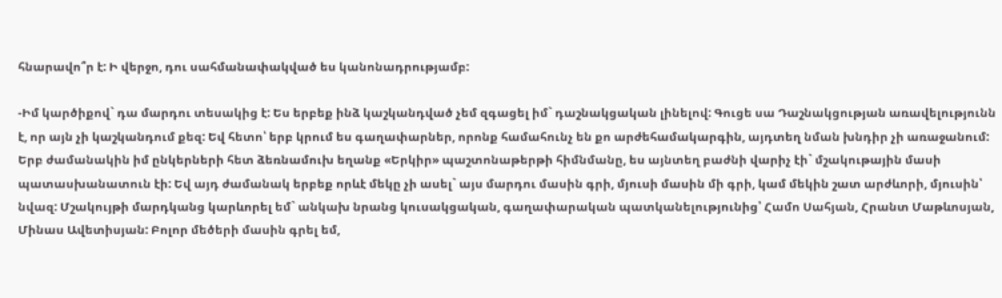հնարավո՞ր է: Ի վերջո, դու սահմանափակված ես կանոնադրությամբ:

-Իմ կարծիքով` դա մարդու տեսակից է: Ես երբեք ինձ կաշկանդված չեմ զգացել իմ` դաշնակցական լինելով: Գուցե սա Դաշնակցության առավելությունն է, որ այն չի կաշկանդում քեզ: Եվ հետո՝ երբ կրում ես գաղափարներ, որոնք համահունչ են քո արժեհամակարգին, այդտեղ նման խնդիր չի առաջանում: Երբ ժամանակին իմ ընկերների հետ ձեռնամուխ եղանք «Երկիր» պաշտոնաթերթի հիմնմանը, ես այնտեղ բաժնի վարիչ էի` մշակութային մասի պատասխանատուն էի: Եվ այդ ժամանակ երբեք որևէ մեկը չի ասել` այս մարդու մասին գրի, մյուսի մասին մի գրի, կամ մեկին շատ արժևորի, մյուսին՝ նվազ: Մշակույթի մարդկանց կարևորել եմ` անկախ նրանց կուսակցական, գաղափարական պատկանելությունից՝ Համո Սահյան, Հրանտ Մաթևոսյան, Մինաս Ավետիսյան: Բոլոր մեծերի մասին գրել եմ,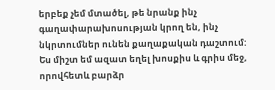երբեք չեմ մտածել, թե նրանք ինչ գաղափարախոսության կրող են, ինչ նկրտումներ ունեն քաղաքական դաշտում: Ես միշտ եմ ազատ եղել խոսքիս և գրիս մեջ, որովհետև բարձր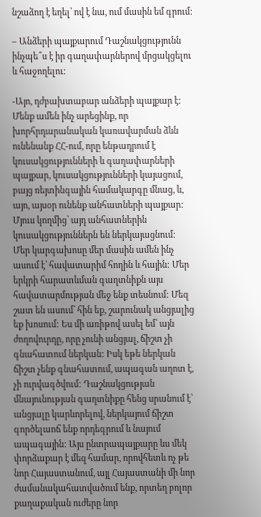նշաձող է եղել՝ ով է նա, ում մասին եմ գրում:

– Անձերի պայքարում Դաշնակցությունն ինչպե՞ս է իր գաղափարներով մրցակցելու և հաջողելու:

-Այո, դժբախտաբար անձերի պայքար է: Մենք ամեն ինչ արեցինք, որ խորհրդարանական կառավարման ձևն ունենանք ՀՀ-ում, որը ենթադրում է կուսակցությունների և գաղափարների պայքար, կուսակցությունների կայացում, բայց ռեյտինգային համակարգը մնաց, և, այո, այսօր ունենք անհատների պայքար: Մյուս կողմից՝ այդ անհատներին կուսակցություններն են ներկայացնում: Մեր կարգախոսը մեր մասին ամեն ինչ ասում է՝ հավատարիմ հողին և հային: Մեր երկրի հարատևման գաղտնիքն այս հավատարմության մեջ ենք տեսնում: Մեզ շատ են ասում՝ հին եք, շարունակ անցյալից եք խոսում: Ես մի առիթով ասել եմ՝ այն ժողովուրդը, որը չունի անցյալ, ճիշտ չի գնահատում ներկան: Իսկ եթե ներկան ճիշտ չենք գնահատում, ապագան աղոտ է, չի ուրվագծվում: Դաշնակցության մնայունության գաղտնիքը հենց սրանում է՝ անցյալը կարևորելով, ներկայում ճիշտ գործելաոճ ենք որդեգրում և նայում ապագային: Այս ընտրապայքարը ևս մեկ փորձաքար է մեզ համար, որովհետև ոչ թե նոր Հայաստանում, այլ Հայաստանի մի նոր ժամանակահատվածում ենք, որտեղ բոլոր քաղաքական ուժերը նոր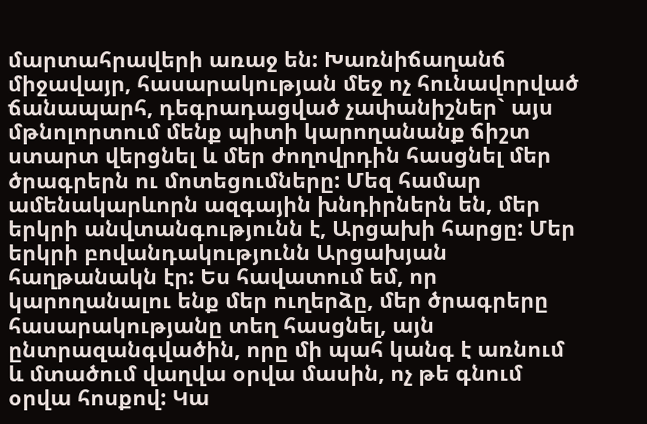մարտահրավերի առաջ են: Խառնիճաղանճ միջավայր, հասարակության մեջ ոչ հունավորված ճանապարհ, դեգրադացված չափանիշներ` այս մթնոլորտում մենք պիտի կարողանանք ճիշտ ստարտ վերցնել և մեր ժողովրդին հասցնել մեր ծրագրերն ու մոտեցումները: Մեզ համար ամենակարևորն ազգային խնդիրներն են, մեր երկրի անվտանգությունն է, Արցախի հարցը: Մեր երկրի բովանդակությունն Արցախյան հաղթանակն էր: Ես հավատում եմ, որ կարողանալու ենք մեր ուղերձը, մեր ծրագրերը հասարակությանը տեղ հասցնել, այն ընտրազանգվածին, որը մի պահ կանգ է առնում և մտածում վաղվա օրվա մասին, ոչ թե գնում օրվա հոսքով: Կա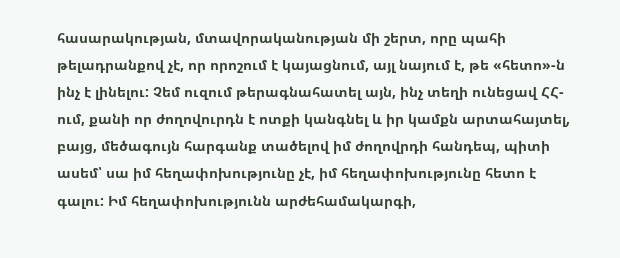հասարակության, մտավորականության մի շերտ, որը պահի թելադրանքով չէ, որ որոշում է կայացնում, այլ նայում է, թե «հետո»-ն ինչ է լինելու: Չեմ ուզում թերագնահատել այն, ինչ տեղի ունեցավ ՀՀ-ում, քանի որ ժողովուրդն է ոտքի կանգնել և իր կամքն արտահայտել, բայց, մեծագույն հարգանք տածելով իմ ժողովրդի հանդեպ, պիտի ասեմ՝ սա իմ հեղափոխությունը չէ, իմ հեղափոխությունը հետո է գալու: Իմ հեղափոխությունն արժեհամակարգի,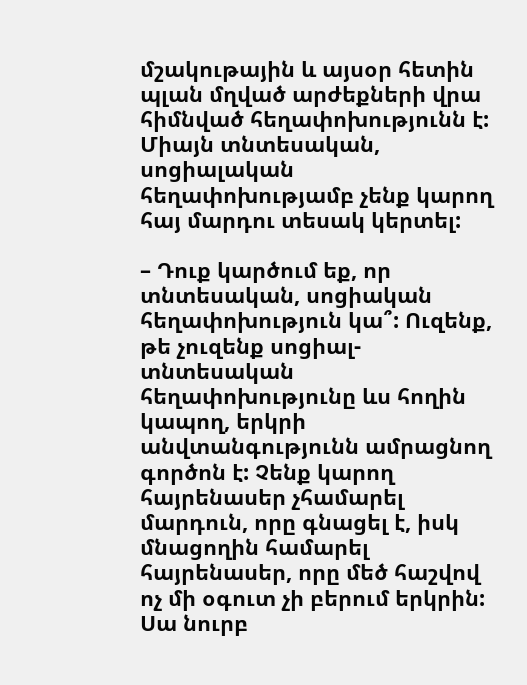մշակութային և այսօր հետին պլան մղված արժեքների վրա հիմնված հեղափոխությունն է: Միայն տնտեսական, սոցիալական հեղափոխությամբ չենք կարող հայ մարդու տեսակ կերտել:

– Դուք կարծում եք, որ տնտեսական, սոցիական հեղափոխություն կա՞: Ուզենք, թե չուզենք սոցիալ-տնտեսական հեղափոխությունը ևս հողին կապող, երկրի անվտանգությունն ամրացնող գործոն է: Չենք կարող հայրենասեր չհամարել մարդուն, որը գնացել է, իսկ մնացողին համարել հայրենասեր, որը մեծ հաշվով ոչ մի օգուտ չի բերում երկրին: Սա նուրբ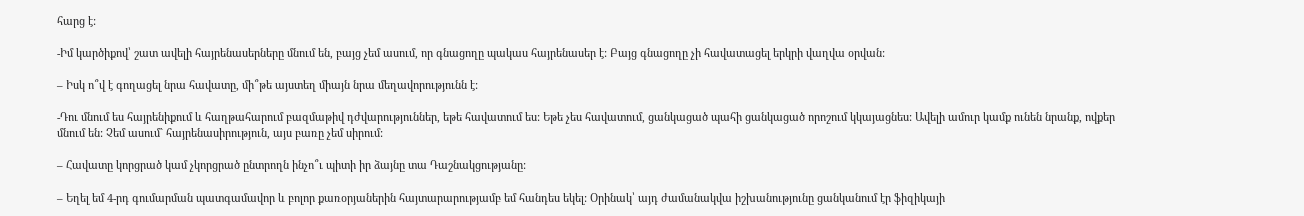հարց է:

-Իմ կարծիքով՝ շատ ավելի հայրենասերները մնում են, բայց չեմ ասում, որ գնացողը պակաս հայրենասեր է: Բայց գնացողը չի հավատացել երկրի վաղվա օրվան:

– Իսկ ո՞վ է գողացել նրա հավատը, մի՞թե այստեղ միայն նրա մեղավորությունն է:

-Դու մնում ես հայրենիքում և հաղթահարում բազմաթիվ դժվարություններ, եթե հավատում ես: Եթե չես հավատում, ցանկացած պահի ցանկացած որոշում կկայացնես: Ավելի ամուր կամք ունեն նրանք, ովքեր մնում են: Չեմ ասում` հայրենասիրություն, այս բառը չեմ սիրում:

– Հավատը կորցրած կամ չկորցրած ընտրողն ինչո՞ւ պիտի իր ձայնը տա Դաշնակցությանը:

– Եղել եմ 4-րդ գումարման պատգամավոր և բոլոր քառօրյաներին հայտարարությամբ եմ հանդես եկել: Օրինակ՝ այդ ժամանակվա իշխանությունը ցանկանում էր ֆիզիկայի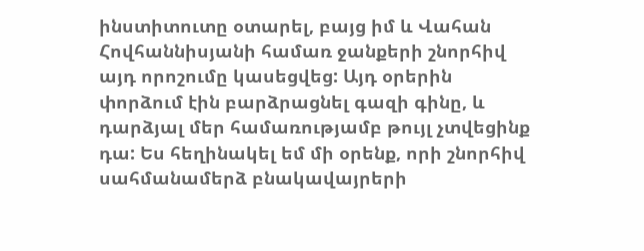ինստիտուտը օտարել, բայց իմ և Վահան Հովհաննիսյանի համառ ջանքերի շնորհիվ այդ որոշումը կասեցվեց: Այդ օրերին փորձում էին բարձրացնել գազի գինը, և դարձյալ մեր համառությամբ թույլ չտվեցինք դա: Ես հեղինակել եմ մի օրենք, որի շնորհիվ սահմանամերձ բնակավայրերի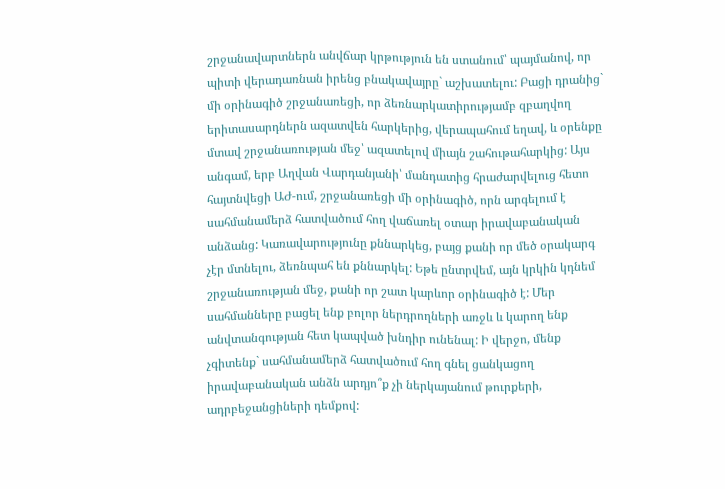շրջանավարտներն անվճար կրթություն են ստանում՝ պայմանով, որ պիտի վերադառնան իրենց բնակավայրը` աշխատելու: Բացի դրանից` մի օրինագիծ շրջանառեցի, որ ձեռնարկատիրությամբ զբաղվող երիտասարդներն ազատվեն հարկերից, վերապահում եղավ, և օրենքը մտավ շրջանառության մեջ՝ ազատելով միայն շահութահարկից: Այս անգամ, երբ Աղվան Վարդանյանի՝ մանդատից հրաժարվելուց հետո հայտնվեցի ԱԺ-ում, շրջանառեցի մի օրինագիծ, որն արգելում է սահմանամերձ հատվածում հող վաճառել օտար իրավաբանական անձանց: Կառավարությունը քննարկեց, բայց քանի որ մեծ օրակարգ չէր մտնելու, ձեռնպահ են քննարկել: Եթե ընտրվեմ, այն կրկին կդնեմ շրջանառության մեջ, քանի որ շատ կարևոր օրինագիծ է: Մեր սահմանները բացել ենք բոլոր ներդրողների առջև և կարող ենք անվտանգության հետ կապված խնդիր ունենալ: Ի վերջո, մենք չգիտենք` սահմանամերձ հատվածում հող գնել ցանկացող իրավաբանական անձն արդյո՞ք չի ներկայանում թուրքերի, ադրբեջանցիների դեմքով: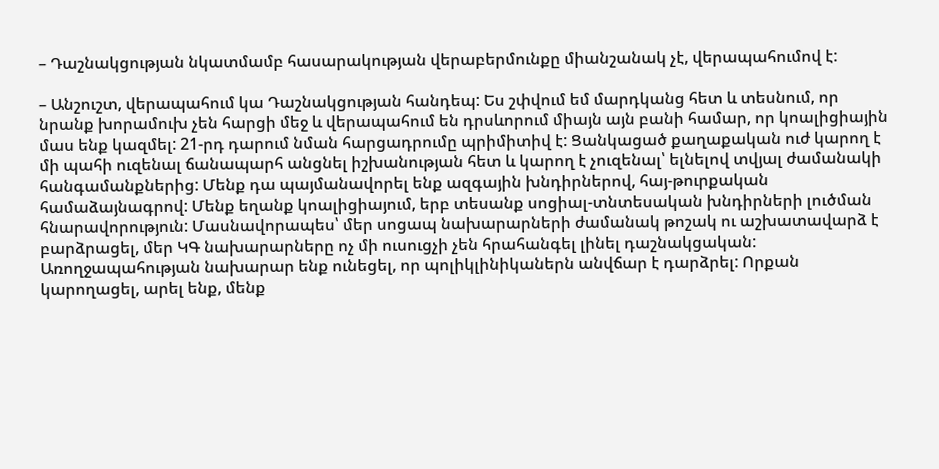– Դաշնակցության նկատմամբ հասարակության վերաբերմունքը միանշանակ չէ, վերապահումով է:

– Անշուշտ, վերապահում կա Դաշնակցության հանդեպ: Ես շփվում եմ մարդկանց հետ և տեսնում, որ նրանք խորամուխ չեն հարցի մեջ և վերապահում են դրսևորում միայն այն բանի համար, որ կոալիցիային մաս ենք կազմել: 21-րդ դարում նման հարցադրումը պրիմիտիվ է: Ցանկացած քաղաքական ուժ կարող է մի պահի ուզենալ ճանապարհ անցնել իշխանության հետ և կարող է չուզենալ՝ ելնելով տվյալ ժամանակի հանգամանքներից: Մենք դա պայմանավորել ենք ազգային խնդիրներով, հայ-թուրքական համաձայնագրով: Մենք եղանք կոալիցիայում, երբ տեսանք սոցիալ-տնտեսական խնդիրների լուծման հնարավորություն: Մասնավորապես՝ մեր սոցապ նախարարների ժամանակ թոշակ ու աշխատավարձ է բարձրացել, մեր ԿԳ նախարարները ոչ մի ուսուցչի չեն հրահանգել լինել դաշնակցական: Առողջապահության նախարար ենք ունեցել, որ պոլիկլինիկաներն անվճար է դարձրել: Որքան կարողացել, արել ենք, մենք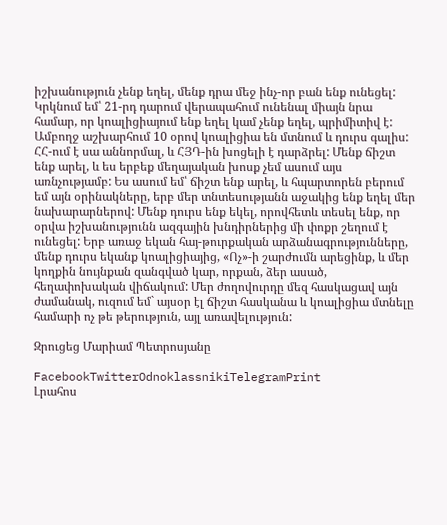իշխանություն չենք եղել, մենք դրա մեջ ինչ-որ բան ենք ունեցել: Կրկնում եմ՝ 21-րդ դարում վերապահում ունենալ միայն նրա համար, որ կոալիցիայում ենք եղել կամ չենք եղել, պրիմիտիվ է: Ամբողջ աշխարհում 10 օրով կոալիցիա են մտնում և դուրս գալիս: ՀՀ-ում է սա աննորմալ, և ՀՅԴ-ին խոցելի է դարձրել: Մենք ճիշտ ենք արել, և ես երբեք մեղայական խոսք չեմ ասում այս առնչությամբ: Ես ասում եմ՝ ճիշտ ենք արել, և հպարտորեն բերում եմ այն օրինակները, երբ մեր տնտեսությանն աջակից ենք եղել մեր նախարարներով: Մենք դուրս ենք եկել, որովհետև տեսել ենք, որ օրվա իշխանությունն ազգային խնդիրներից մի փոքր շեղում է ունեցել: Երբ առաջ եկան հայ-թուրքական արձանագրությունները, մենք դուրս եկանք կոալիցիայից, «Ոչ»-ի շարժումն արեցինք, և մեր կողքին նույնքան զանգված կար, որքան, ձեր ասած, հեղափոխական վիճակում: Մեր ժողովուրդը մեզ հասկացավ այն ժամանակ, ուզում եմ` այսօր էլ ճիշտ հասկանա և կոալիցիա մտնելը համարի ոչ թե թերություն, այլ առավելություն:

Զրուցեց Մարիամ Պետրոսյանը

FacebookTwitterOdnoklassnikiTelegramPrint
Լրահոս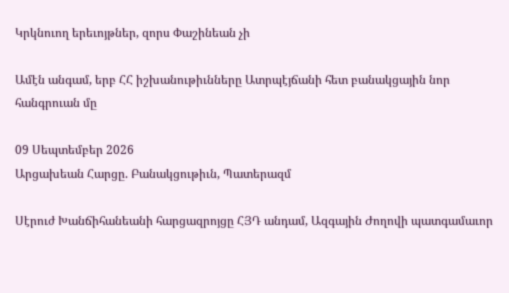Կրկնուող երեւոյթներ, զորս Փաշինեան չի

Ամէն անգամ, երբ ՀՀ իշխանութիւնները Ատրպէյճանի հետ բանակցային նոր հանգրուան մը

09 Սեպտեմբեր 2026
Արցախեան Հարցը. Բանակցութիւն, Պատերազմ

Սէրուժ Խանճիհանեանի հարցազրոյցը ՀՅԴ անդամ, Ազգային Ժողովի պատգամաւոր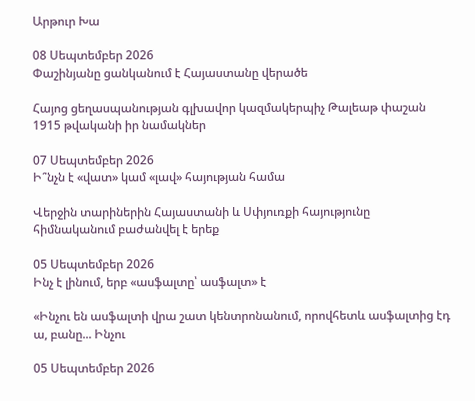Արթուր Խա

08 Սեպտեմբեր 2026
Փաշինյանը ցանկանում է Հայաստանը վերածե

Հայոց ցեղասպանության գլխավոր կազմակերպիչ Թալեաթ փաշան 1915 թվականի իր նամակներ

07 Սեպտեմբեր 2026
Ի՞նչն է «վատ» կամ «լավ» հայության համա

Վերջին տարիներին Հայաստանի և Սփյուռքի հայությունը հիմնականում բաժանվել է երեք

05 Սեպտեմբեր 2026
Ինչ է լինում, երբ «ասֆալտը՝ ասֆալտ» է

«Ինչու են ասֆալտի վրա շատ կենտրոնանում, որովհետև ասֆալտից էդ ա, բանը... Ինչու

05 Սեպտեմբեր 2026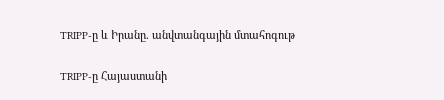TRIPP-ը և Իրանը. անվտանգային մտահոգութ

TRIPP-ը Հայաստանի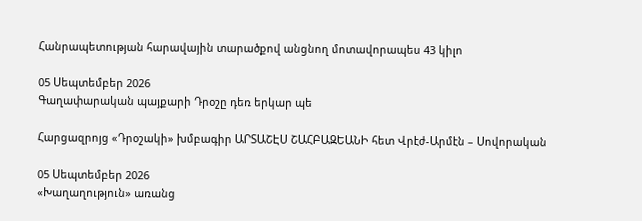Հանրապետության հարավային տարածքով անցնող մոտավորապես 43 կիլո

05 Սեպտեմբեր 2026
Գաղափարական պայքարի Դրօշը դեռ երկար պե

Հարցազրոյց «Դրօշակի» խմբագիր ԱՐՏԱՇԷՍ ՇԱՀԲԱԶԵԱՆԻ հետ Վրէժ-Արմէն – Սովորական

05 Սեպտեմբեր 2026
«Խաղաղություն» առանց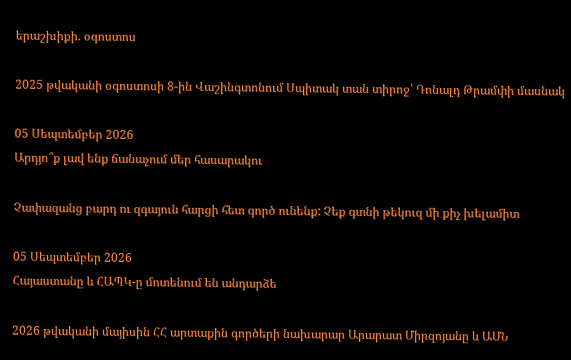երաշխիքի. օգոստոս

2025 թվականի օգոստոսի 8-ին Վաշինգտոնում Սպիտակ տան տիրոջ՝ Դոնալդ Թրամփի մասնակ

05 Սեպտեմբեր 2026
Արդյո՞ք լավ ենք ճանաչում մեր հասարակու

Չափազանց բարդ ու զգայուն հարցի հետ գործ ունենք: Չեք գտնի թեկուզ մի քիչ խելամիտ

05 Սեպտեմբեր 2026
Հայաստանը և ՀԱՊԿ-ը մոտենում են անդարձե

2026 թվականի մայիսին ՀՀ արտաքին գործերի նախարար Արարատ Միրզոյանը և ԱՄՆ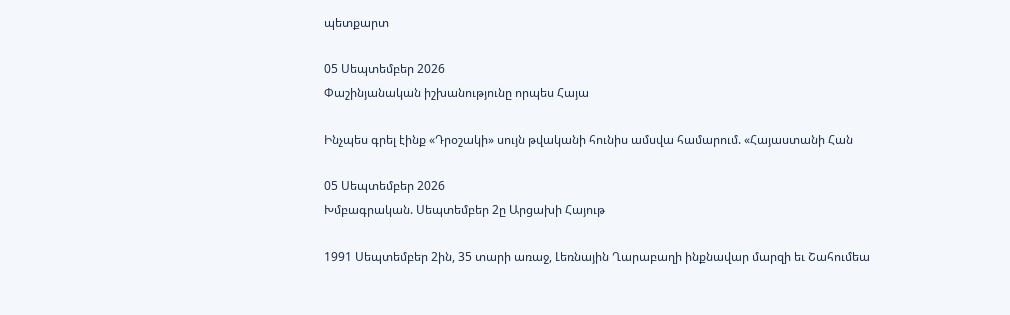պետքարտ

05 Սեպտեմբեր 2026
Փաշինյանական իշխանությունը որպես Հայա

Ինչպես գրել էինք «Դրօշակի» սույն թվականի հունիս ամսվա համարում. «Հայաստանի Հան

05 Սեպտեմբեր 2026
Խմբագրական. Սեպտեմբեր 2ը Արցախի Հայութ

1991 Սեպտեմբեր 2ին, 35 տարի առաջ, Լեռնային Ղարաբաղի ինքնավար մարզի եւ Շահումեա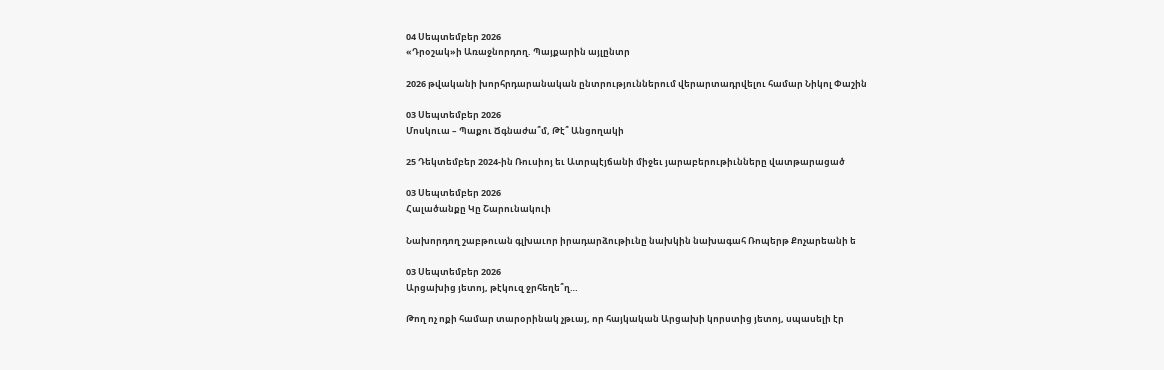04 Սեպտեմբեր 2026
«Դրօշակ»ի Առաջնորդող. Պայքարին այլընտր

2026 թվականի խորհրդարանական ընտրություններում վերարտադրվելու համար Նիկոլ Փաշին

03 Սեպտեմբեր 2026
Մոսկուա – Պաքու Ճգնաժա՞մ, Թէ՞ Անցողակի

25 Դեկտեմբեր 2024-ին Ռուսիոյ եւ Ատրպէյճանի միջեւ յարաբերութիւնները վատթարացած

03 Սեպտեմբեր 2026
Հալածանքը Կը Շարունակուի

Նախորդող շաբթուան գլխաւոր իրադարձութիւնը նախկին նախագահ Ռոպերթ Քոչարեանի ե

03 Սեպտեմբեր 2026
Արցախից յետոյ, թէկուզ ջրհեղե՞ղ…

Թող ոչ ոքի համար տարօրինակ չթւայ, որ հայկական Արցախի կորստից յետոյ, սպասելի էր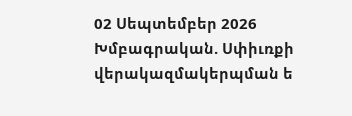02 Սեպտեմբեր 2026
Խմբագրական. Սփիւռքի վերակազմակերպման ե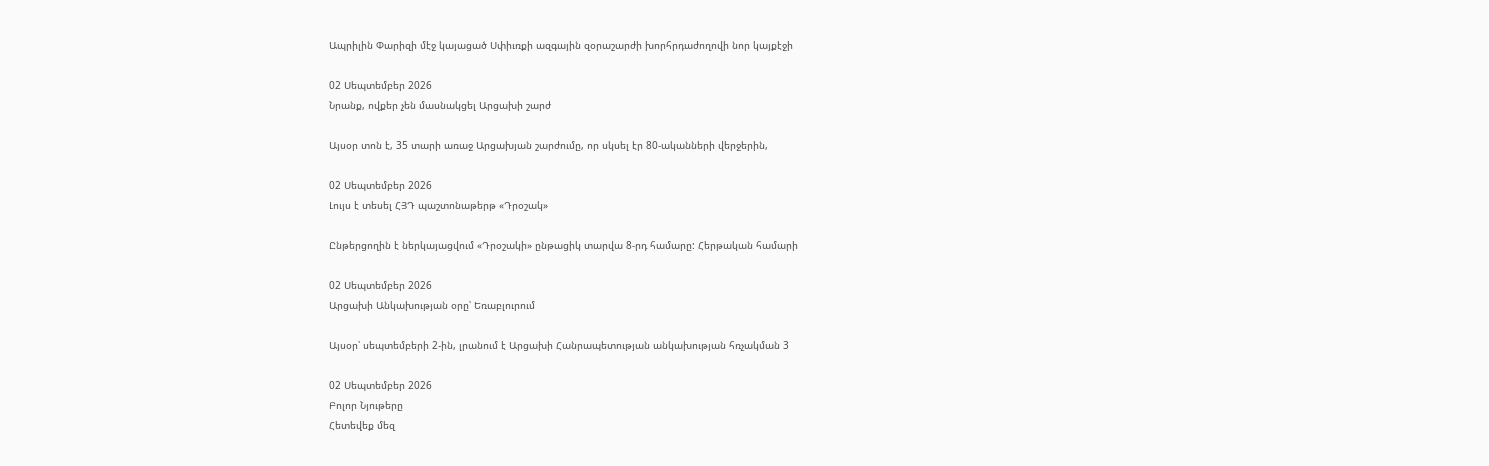Ապրիլին Փարիզի մէջ կայացած Սփիւռքի ազգային զօրաշարժի խորհրդաժողովի նոր կայքէջի

02 Սեպտեմբեր 2026
Նրանք, ովքեր չեն մասնակցել Արցախի շարժ

Այսօր տոն է, 35 տարի առաջ Արցախյան շարժումը, որ սկսել էր 80-ականների վերջերին,

02 Սեպտեմբեր 2026
Լույս է տեսել ՀՅԴ պաշտոնաթերթ «Դրօշակ»

Ընթերցողին է ներկայացվում «Դրօշակի» ընթացիկ տարվա 8-րդ համարը: Հերթական համարի

02 Սեպտեմբեր 2026
Արցախի Անկախության օրը՝ Եռաբլուրում

Այսօր՝ սեպտեմբերի 2-ին, լրանում է Արցախի Հանրապետության անկախության հռչակման 3

02 Սեպտեմբեր 2026
Բոլոր Նյութերը
Հետեվեք մեզ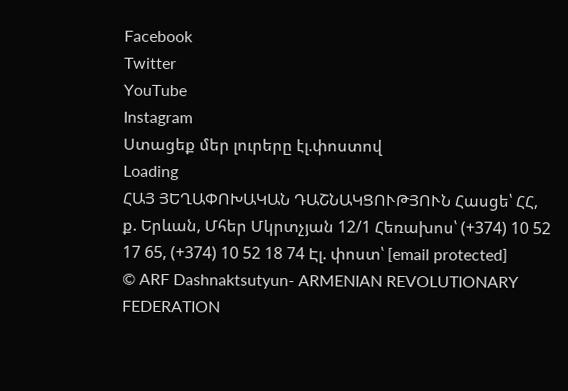Facebook
Twitter
YouTube
Instagram
Ստացեք մեր լուրերը էլ.փոստով
Loading
ՀԱՅ ՅԵՂԱՓՈԽԱԿԱՆ ԴԱՇՆԱԿՑՈՒԹՅՈՒՆ Հասցե՝ ՀՀ, ք. Երևան, Մհեր Մկրտչյան 12/1 Հեռախոս՝ (+374) 10 52 17 65, (+374) 10 52 18 74 Էլ. փոստ՝ [email protected]
© ARF Dashnaktsutyun- ARMENIAN REVOLUTIONARY FEDERATION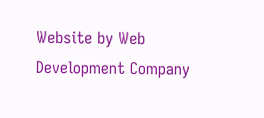Website by Web Development Company